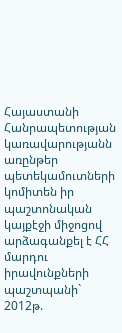Հայաստանի Հանրապետության կառավարությանն առընթեր պետեկամուտների կոմիտեն իր պաշտոնական կայքէջի միջոցով արձագանքել է ՀՀ մարդու իրավունքների պաշտպանի` 2012թ.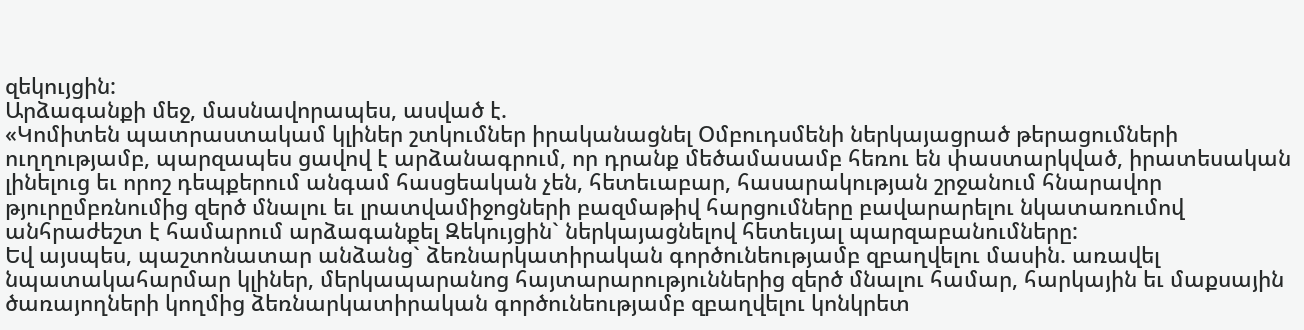զեկույցին:
Արձագանքի մեջ, մասնավորապես, ասված է.
«Կոմիտեն պատրաստակամ կլիներ շտկումներ իրականացնել Օմբուդսմենի ներկայացրած թերացումների ուղղությամբ, պարզապես ցավով է արձանագրում, որ դրանք մեծամասամբ հեռու են փաստարկված, իրատեսական լինելուց եւ որոշ դեպքերում անգամ հասցեական չեն, հետեւաբար, հասարակության շրջանում հնարավոր թյուրըմբռնումից զերծ մնալու եւ լրատվամիջոցների բազմաթիվ հարցումները բավարարելու նկատառումով անհրաժեշտ է համարում արձագանքել Զեկույցին` ներկայացնելով հետեւյալ պարզաբանումները:
Եվ այսպես, պաշտոնատար անձանց` ձեռնարկատիրական գործունեությամբ զբաղվելու մասին. առավել նպատակահարմար կլիներ, մերկապարանոց հայտարարություններից զերծ մնալու համար, հարկային եւ մաքսային ծառայողների կողմից ձեռնարկատիրական գործունեությամբ զբաղվելու կոնկրետ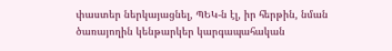փաստեր ներկայացնել, ՊԵԿ-ն էլ, իր հերթին, նման ծառայողին կենթարկեր կարգապահական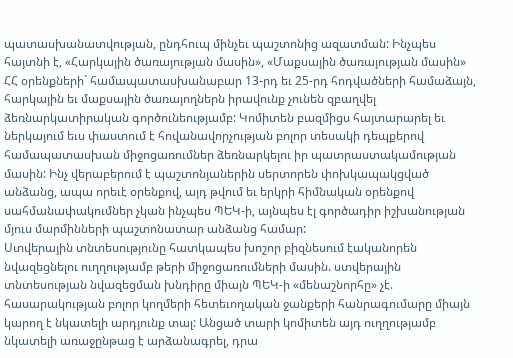պատասխանատվության, ընդհուպ մինչեւ պաշտոնից ազատման: Ինչպես հայտնի է, «Հարկային ծառայության մասին», «Մաքսային ծառայության մասին» ՀՀ օրենքների` համապատասխանաբար 13-րդ եւ 25-րդ հոդվածների համաձայն, հարկային եւ մաքսային ծառայողներն իրավունք չունեն զբաղվել ձեռնարկատիրական գործունեությամբ: Կոմիտեն բազմիցս հայտարարել եւ ներկայում եւս փաստում է հովանավորչության բոլոր տեսակի դեպքերով համապատասխան միջոցառումներ ձեռնարկելու իր պատրաստակամության մասին: Ինչ վերաբերում է պաշտոնյաներին սերտորեն փոխկապակցված անձանց, ապա որեւէ օրենքով, այդ թվում եւ երկրի հիմնական օրենքով սահմանափակումներ չկան ինչպես ՊԵԿ-ի, այնպես էլ գործադիր իշխանության մյուս մարմինների պաշտոնատար անձանց համար:
Ստվերային տնտեսությունը հատկապես խոշոր բիզնեսում էականորեն նվազեցնելու ուղղությամբ թերի միջոցառումների մասին. ստվերային տնտեսության նվազեցման խնդիրը միայն ՊԵԿ-ի «մենաշնորհը» չէ. հասարակության բոլոր կողմերի հետեւողական ջանքերի հանրագումարը միայն կարող է նկատելի արդյունք տալ: Անցած տարի կոմիտեն այդ ուղղությամբ նկատելի առաջընթաց է արձանագրել, դրա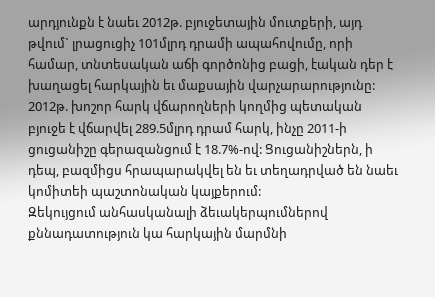արդյունքն է նաեւ 2012թ. բյուջետային մուտքերի, այդ թվում` լրացուցիչ 101մլրդ դրամի ապահովումը, որի համար, տնտեսական աճի գործոնից բացի, էական դեր է խաղացել հարկային եւ մաքսային վարչարարությունը: 2012թ. խոշոր հարկ վճարողների կողմից պետական բյուջե է վճարվել 289.5մլրդ դրամ հարկ, ինչը 2011-ի ցուցանիշը գերազանցում է 18.7%-ով: Ցուցանիշներն, ի դեպ, բազմիցս հրապարակվել են եւ տեղադրված են նաեւ կոմիտեի պաշտոնական կայքերում:
Զեկույցում անհասկանալի ձեւակերպումներով քննադատություն կա հարկային մարմնի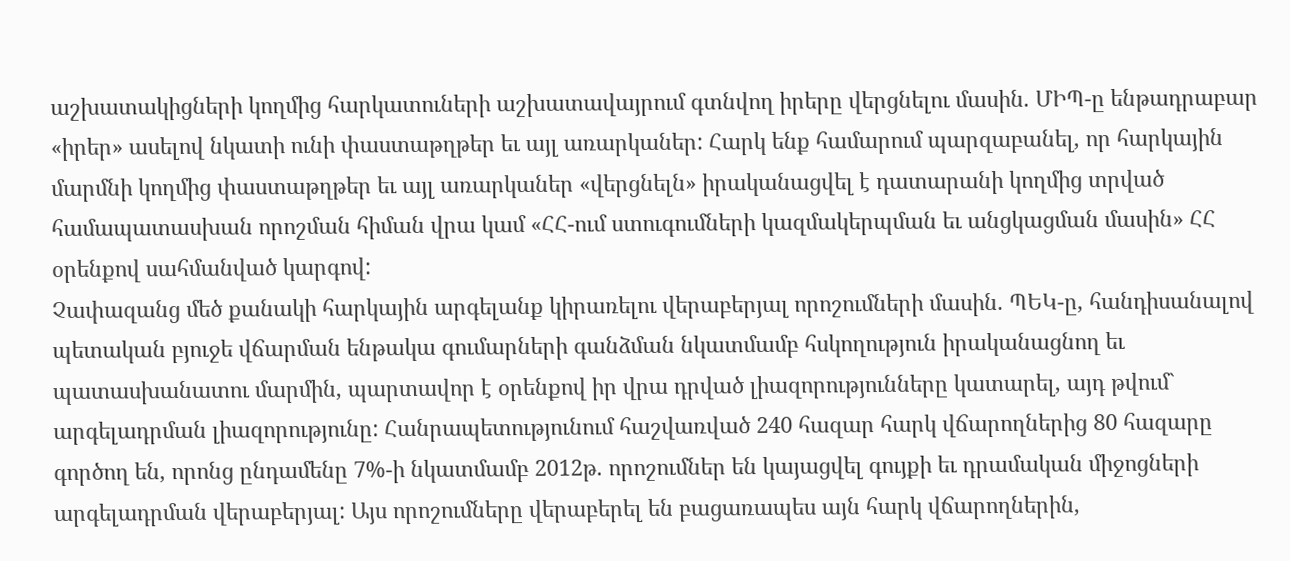աշխատակիցների կողմից հարկատուների աշխատավայրում գտնվող իրերը վերցնելու մասին. ՄԻՊ-ը ենթադրաբար «իրեր» ասելով նկատի ունի փաստաթղթեր եւ այլ առարկաներ: Հարկ ենք համարում պարզաբանել, որ հարկային մարմնի կողմից փաստաթղթեր եւ այլ առարկաներ «վերցնելն» իրականացվել է դատարանի կողմից տրված համապատասխան որոշման հիման վրա կամ «ՀՀ-ում ստուգումների կազմակերպման եւ անցկացման մասին» ՀՀ օրենքով սահմանված կարգով:
Չափազանց մեծ քանակի հարկային արգելանք կիրառելու վերաբերյալ որոշումների մասին. ՊԵԿ-ը, հանդիսանալով պետական բյուջե վճարման ենթակա գումարների գանձման նկատմամբ հսկողություն իրականացնող եւ պատասխանատու մարմին, պարտավոր է օրենքով իր վրա դրված լիազորությունները կատարել, այդ թվում` արգելադրման լիազորությունը: Հանրապետությունում հաշվառված 240 հազար հարկ վճարողներից 80 հազարը գործող են, որոնց ընդամենը 7%-ի նկատմամբ 2012թ. որոշումներ են կայացվել գույքի եւ դրամական միջոցների արգելադրման վերաբերյալ: Այս որոշումները վերաբերել են բացառապես այն հարկ վճարողներին,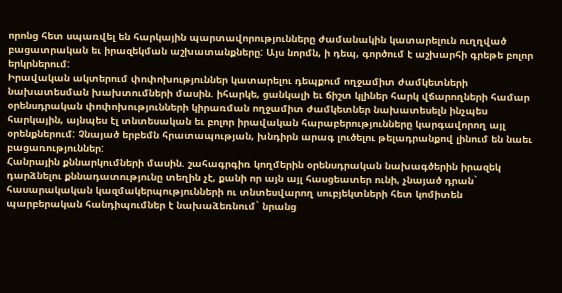որոնց հետ սպառվել են հարկային պարտավորությունները ժամանակին կատարելուն ուղղված բացատրական եւ իրազեկման աշխատանքները: Այս նորմն, ի դեպ, գործում է աշխարհի գրեթե բոլոր երկրներում:
Իրավական ակտերում փոփոխություններ կատարելու դեպքում ողջամիտ ժամկետների նախատեսման խախտումների մասին. իհարկե, ցանկալի եւ ճիշտ կլիներ հարկ վճարողների համար օրենսդրական փոփոխությունների կիրառման ողջամիտ ժամկետներ նախատեսելն ինչպես հարկային, այնպես էլ տնտեսական եւ բոլոր իրավական հարաբերությունները կարգավորող այլ օրենքներում: Չնայած երբեմն հրատապության, խնդիրն արագ լուծելու թելադրանքով լինում են նաեւ բացառություններ:
Հանրային քննարկումների մասին. շահագրգիռ կողմերին օրենսդրական նախագծերին իրազեկ դարձնելու քննադատությունը տեղին չէ, քանի որ այն այլ հասցեատեր ունի, չնայած դրան` հասարակական կազմակերպությունների ու տնտեսվարող սուբյեկտների հետ կոմիտեն պարբերական հանդիպումներ է նախաձեռնում` նրանց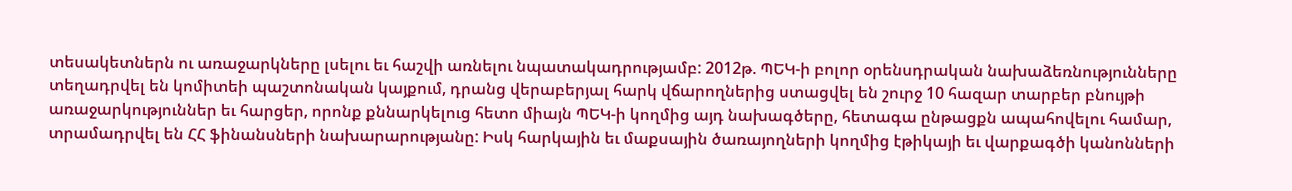տեսակետներն ու առաջարկները լսելու եւ հաշվի առնելու նպատակադրությամբ: 2012թ. ՊԵԿ-ի բոլոր օրենսդրական նախաձեռնությունները տեղադրվել են կոմիտեի պաշտոնական կայքում, դրանց վերաբերյալ հարկ վճարողներից ստացվել են շուրջ 10 հազար տարբեր բնույթի առաջարկություններ եւ հարցեր, որոնք քննարկելուց հետո միայն ՊԵԿ-ի կողմից այդ նախագծերը, հետագա ընթացքն ապահովելու համար, տրամադրվել են ՀՀ ֆինանսների նախարարությանը: Իսկ հարկային եւ մաքսային ծառայողների կողմից էթիկայի եւ վարքագծի կանոնների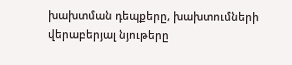խախտման դեպքերը, խախտումների վերաբերյալ նյութերը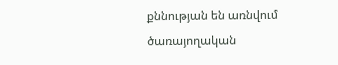քննության են առնվում ծառայողական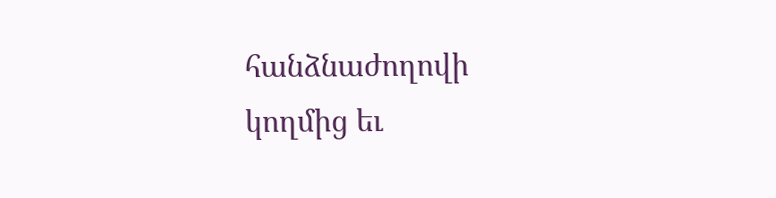հանձնաժողովի կողմից եւ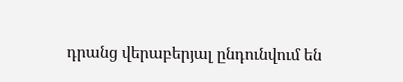դրանց վերաբերյալ ընդունվում են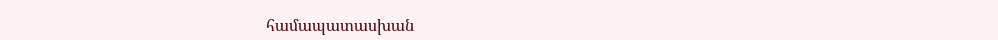համապատասխան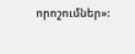որոշումներ»: